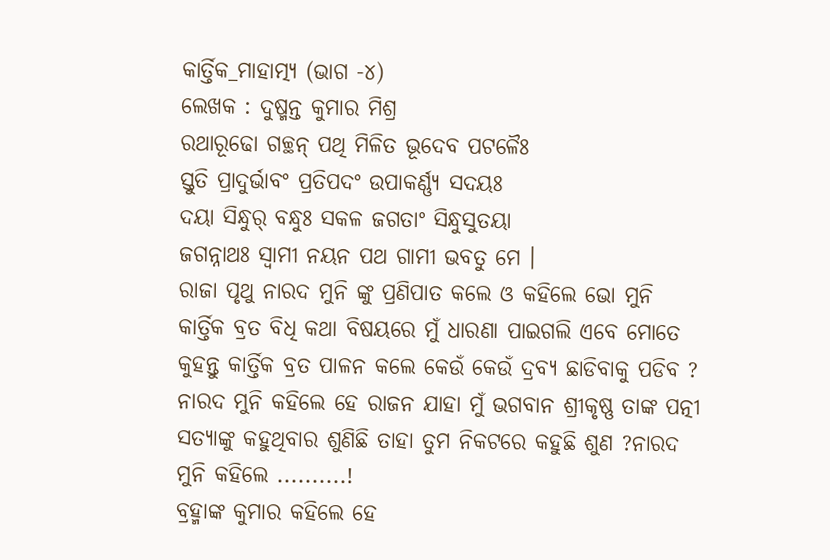କାର୍ତ୍ତିକ_ମାହାତ୍ମ୍ୟ (ଭାଗ -୪)
ଲେଖକ : ଦୁଷ୍ମନ୍ତ କୁମାର ମିଶ୍ର
ରଥାରୂଢୋ ଗଚ୍ଛନ୍ ପଥି ମିଳିତ ଭୂଦେବ ପଟଳୈଃ
ସ୍ତୁତି ପ୍ରାଦୁର୍ଭାବଂ ପ୍ରତିପଦଂ ଉପାକର୍ଣ୍ଣ୍ୟ ସଦୟଃ
ଦୟା ସିନ୍ଧୁର୍ ବନ୍ଧୁଃ ସକଳ ଜଗତାଂ ସିନ୍ଧୁସୁତୟା
ଜଗନ୍ନାଥଃ ସ୍ଵାମୀ ନୟନ ପଥ ଗାମୀ ଭବତୁ ମେ ।
ରାଜା ପୃଥୁ ନାରଦ ମୁନି ଙ୍କୁ ପ୍ରଣିପାତ କଲେ ଓ କହିଲେ ଭୋ ମୁନି କାର୍ତ୍ତିକ ବ୍ରତ ବିଧି କଥା ବିଷୟରେ ମୁଁ ଧାରଣା ପାଇଗଲି ଏବେ ମୋତେ କୁହନ୍ତୁ କାର୍ତ୍ତିକ ବ୍ରତ ପାଳନ କଲେ କେଉଁ କେଉଁ ଦ୍ରବ୍ୟ ଛାଡିବାକୁ ପଡିବ ? ନାରଦ ମୁନି କହିଲେ ହେ ରାଜନ ଯାହା ମୁଁ ଭଗବାନ ଶ୍ରୀକୃଷ୍ଣ ତାଙ୍କ ପତ୍ନୀ ସତ୍ୟାଙ୍କୁ କହୁଥିବାର ଶୁଣିଛି ତାହା ତୁମ ନିକଟରେ କହୁଛି ଶୁଣ ?ନାରଦ ମୁନି କହିଲେ ..........!
ବ୍ରହ୍ମାଙ୍କ କୁମାର କହିଲେ ହେ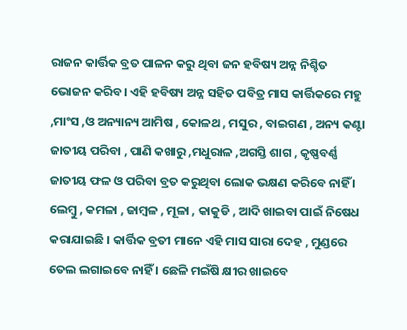ରାଜନ କାର୍ତ୍ତିକ ବ୍ରତ ପାଳନ କରୁ ଥିବା ଜନ ହବିଷ୍ୟ ଅନ୍ନ ନିଶ୍ଚିତ ଭୋଜନ କରିବ। ଏହି ହବିଷ୍ୟ ଅନ୍ନ ସହିତ ପବିତ୍ର ମାସ କାର୍ତ୍ତିକରେ ମହୁ ,ମାଂସ ,ଓ ଅନ୍ୟାନ୍ୟ ଆମିଷ , କୋଳଥ , ମସୁର , ବାଇଗଣ , ଅନ୍ୟ କଣ୍ଟା ଜାତୀୟ ପରିବା , ପାଣି କଖାରୁ ,ମଧୁରାଳ ,ଅଗସ୍ତି ଶାଗ , କୃଷ୍ଣବର୍ଣ୍ଣ ଜାତୀୟ ଫଳ ଓ ପରିବା ବ୍ରତ କରୁଥିବା ଲୋକ ଭକ୍ଷଣ କରିବେ ନାହିଁ । ଲେମ୍ବୁ , କମଳା , ଜାମ୍ବଳ , ମୂଳା , କାକୁଡି , ଆଦି ଖାଇବା ପାଇଁ ନିଷେଧ କରାଯାଇଛି । କାର୍ତ୍ତିକ ବ୍ରତୀ ମାନେ ଏହି ମାସ ସାରା ଦେହ , ମୁଣ୍ଡରେ ତେଲ ଲଗାଇବେ ନାହିଁ । ଛେଳି ମଇଁଷି କ୍ଷୀର ଖାଇବେ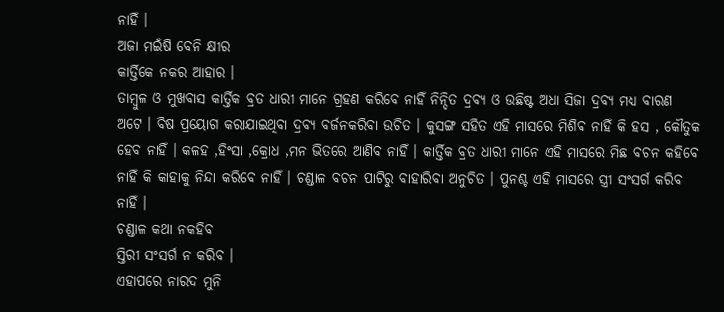ନାହିଁ ।
ଅଜା ମଇଁଷି ବେନି କ୍ଷୀର
କାର୍ତ୍ତିକେ ନକର ଆହାର ।
ତାମ୍ବୁଳ ଓ ମୁଖବାସ କାର୍ତ୍ତିକ ବ୍ରତ ଧାରୀ ମାନେ ଗ୍ରହଣ କରିବେ ନାହିଁ ନିନ୍ଦିତ ଦ୍ରବ୍ୟ ଓ ଉଛିଷ୍ଟ ଅଧା ସିଜା ଦ୍ରବ୍ୟ ମଧ୍ୟ ବାରଣ ଅଟେ । ବିଷ ପ୍ରୟୋଗ କରାଯାଇଥିବା ଦ୍ରବ୍ୟ ବର୍ଜନକରିବା ଉଚିତ । କୁସଙ୍ଗ ସହିତ ଏହି ମାସରେ ମିଶିଵ ନାହିଁ କି ହସ , କୌତୁକ ହେବ ନାହିଁ । କଳହ ,ହିଂସା ,କ୍ରୋଧ ,ମନ ଭିତରେ ଆଣିବ ନାହିଁ । କାର୍ତ୍ତିକ ବ୍ରତ ଧାରୀ ମାନେ ଏହି ମାସରେ ମିଛ ବଚନ କହିବେ ନାହିଁ କି କାହାକୁ ନିନ୍ଦା କରିବେ ନାହିଁ । ଚଣ୍ଡାଳ ବଚନ ପାଟିରୁ ବାହାରିବା ଅନୁଚିତ । ପୁନଶ୍ଚ ଏହି ମାସରେ ସ୍ତ୍ରୀ ସଂସର୍ଗ କରିବ ନାହିଁ ।
ଚଣ୍ଡାଳ କଥା ନକହିବ
ସ୍ତିରୀ ସଂସର୍ଗ ନ କରିବ ।
ଏହାପରେ ନାରଦ ମୁନି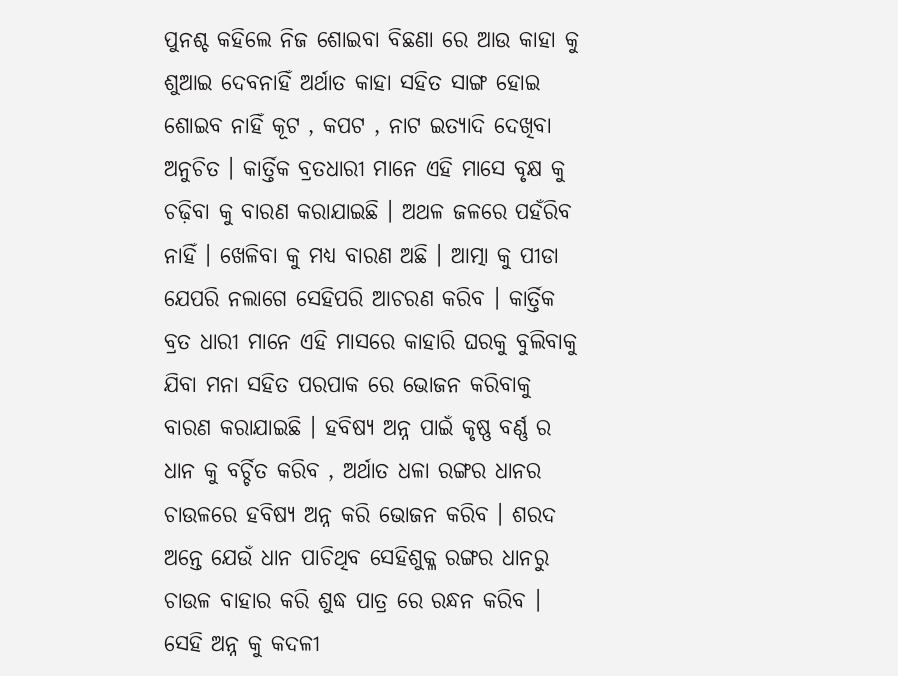ପୁନଶ୍ଚ କହିଲେ ନିଜ ଶୋଇବା ବିଛଣା ରେ ଆଉ କାହା କୁ ଶୁଆଇ ଦେବନାହିଁ ଅର୍ଥାତ କାହା ସହିତ ସାଙ୍ଗ ହୋଇ ଶୋଇବ ନାହିଁ କୂଟ , କପଟ , ନାଟ ଇତ୍ୟାଦି ଦେଖିବା ଅନୁଚିତ । କାର୍ତ୍ତିକ ବ୍ରତଧାରୀ ମାନେ ଏହି ମାସେ ବୃକ୍ଷ କୁ ଚଢ଼ିବା କୁ ବାରଣ କରାଯାଇଛି । ଅଥଳ ଜଳରେ ପହଁରିବ ନାହିଁ । ଖେଳିବା କୁ ମଧ୍ୟ ବାରଣ ଅଛି । ଆତ୍ମା କୁ ପୀଡା ଯେପରି ନଲାଗେ ସେହିପରି ଆଚରଣ କରିବ । କାର୍ତ୍ତିକ ବ୍ରତ ଧାରୀ ମାନେ ଏହି ମାସରେ କାହାରି ଘରକୁ ବୁଲିବାକୁ ଯିବା ମନା ସହିତ ପରପାକ ରେ ଭୋଜନ କରିବାକୁ ବାରଣ କରାଯାଇଛି । ହବିଷ୍ୟ ଅନ୍ନ ପାଇଁ କୃଷ୍ଣ ବର୍ଣ୍ଣ ର ଧାନ କୁ ବର୍ଚ୍ଚିତ କରିବ , ଅର୍ଥାତ ଧଳା ରଙ୍ଗର ଧାନର ଚାଉଳରେ ହବିଷ୍ୟ ଅନ୍ନ କରି ଭୋଜନ କରିବ । ଶରଦ ଅନ୍ତେ ଯେଉଁ ଧାନ ପାଚିଥିବ ସେହିଶୁକ୍ଳ ରଙ୍ଗର ଧାନରୁ ଚାଉଳ ବାହାର କରି ଶୁଦ୍ଧ ପାତ୍ର ରେ ରନ୍ଧନ କରିବ । ସେହି ଅନ୍ନ କୁ କଦଳୀ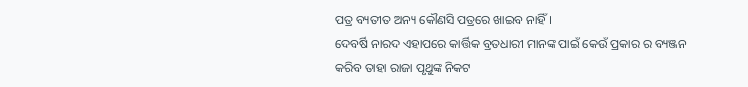ପତ୍ର ବ୍ୟତୀତ ଅନ୍ୟ କୌଣସି ପତ୍ରରେ ଖାଇବ ନାହିଁ ।
ଦେବର୍ଷି ନାରଦ ଏହାପରେ କାର୍ତ୍ତିକ ବ୍ରତଧାରୀ ମାନଙ୍କ ପାଇଁ କେଉଁ ପ୍ରକାର ର ବ୍ୟଞ୍ଜନ କରିବ ତାହା ରାଜା ପୃଥୁଙ୍କ ନିକଟ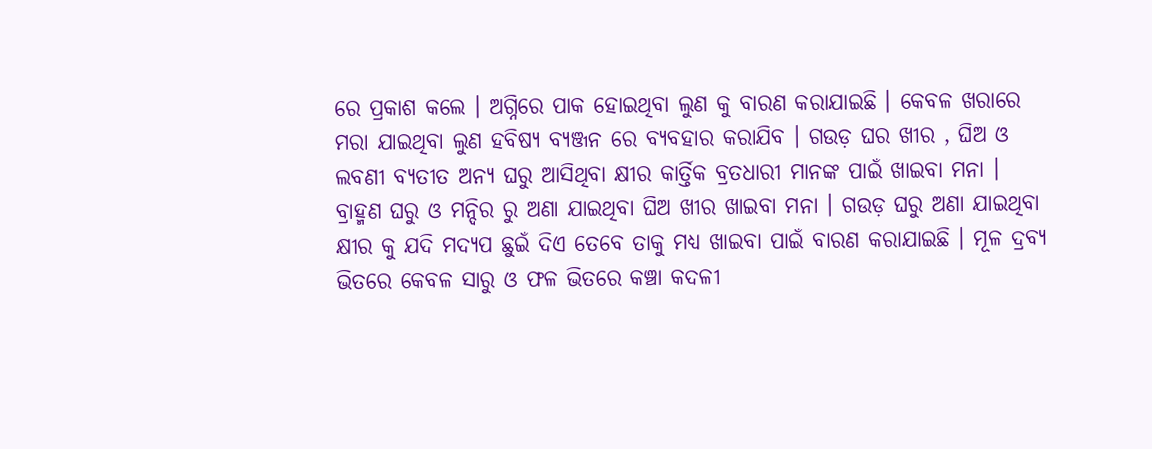ରେ ପ୍ରକାଶ କଲେ । ଅଗ୍ନିରେ ପାକ ହୋଇଥିବା ଲୁଣ କୁ ବାରଣ କରାଯାଇଛି । କେବଳ ଖରାରେ ମରା ଯାଇଥିବା ଲୁଣ ହବିଷ୍ୟ ବ୍ୟଞ୍ଜନ ରେ ବ୍ୟବହାର କରାଯିବ । ଗଉଡ଼ ଘର ଖୀର , ଘିଅ ଓ ଲବଣୀ ବ୍ୟତୀତ ଅନ୍ୟ ଘରୁ ଆସିଥିବା କ୍ଷୀର କାର୍ତ୍ତିକ ବ୍ରତଧାରୀ ମାନଙ୍କ ପାଇଁ ଖାଇବା ମନା । ବ୍ରାହ୍ମଣ ଘରୁ ଓ ମନ୍ଦିର ରୁ ଅଣା ଯାଇଥିବା ଘିଅ ଖୀର ଖାଇବା ମନା । ଗଉଡ଼ ଘରୁ ଅଣା ଯାଇଥିବା କ୍ଷୀର କୁ ଯଦି ମଦ୍ୟପ ଛୁଇଁ ଦିଏ ତେବେ ତାକୁ ମଧ୍ୟ ଖାଇବା ପାଇଁ ବାରଣ କରାଯାଇଛି । ମୂଳ ଦ୍ରବ୍ୟ ଭିତରେ କେବଳ ସାରୁ ଓ ଫଳ ଭିତରେ କଞ୍ଚା କଦଳୀ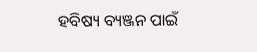ହବିଷ୍ୟ ବ୍ୟଞ୍ଜନ ପାଇଁ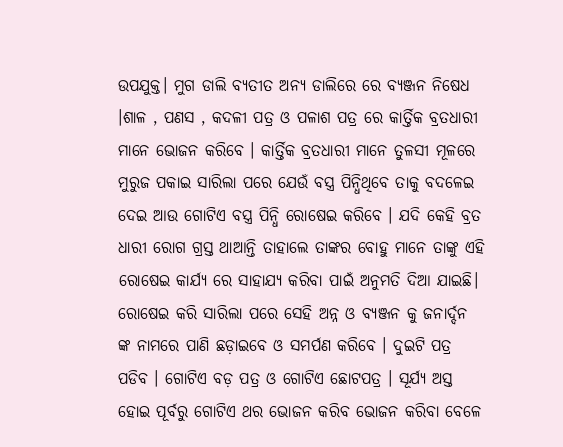ଉପଯୁକ୍ତ। ମୁଗ ଡାଲି ବ୍ୟତୀତ ଅନ୍ୟ ଡାଲିରେ ରେ ବ୍ୟଞ୍ଜନ ନିଷେଧ ।ଶାଳ , ପଣସ , କଦଳୀ ପତ୍ର ଓ ପଳାଶ ପତ୍ର ରେ କାର୍ତ୍ତିକ ବ୍ରତଧାରୀ ମାନେ ଭୋଜନ କରିବେ । କାର୍ତ୍ତିକ ବ୍ରତଧାରୀ ମାନେ ତୁଳସୀ ମୂଳରେ ମୁରୁଜ ପକାଇ ସାରିଲା ପରେ ଯେଉଁ ବସ୍ତ୍ର ପିନ୍ଧିଥିବେ ତାକୁ ବଦଳେଇ ଦେଇ ଆଉ ଗୋଟିଏ ବସ୍ତ୍ର ପିନ୍ଧି ରୋଷେଇ କରିବେ । ଯଦି କେହି ବ୍ରତ ଧାରୀ ରୋଗ ଗ୍ରସ୍ତ ଥାଆନ୍ତି ତାହାଲେ ତାଙ୍କର ବୋହୁ ମାନେ ତାଙ୍କୁ ଏହି ରୋଷେଇ କାର୍ଯ୍ୟ ରେ ସାହାଯ୍ୟ କରିବା ପାଇଁ ଅନୁମତି ଦିଆ ଯାଇଛି। ରୋଷେଇ କରି ସାରିଲା ପରେ ସେହି ଅନ୍ନ ଓ ବ୍ୟଞ୍ଜନ କୁ ଜନାର୍ଦ୍ଦନ ଙ୍କ ନାମରେ ପାଣି ଛଡ଼ାଇବେ ଓ ସମର୍ପଣ କରିବେ । ଦୁଇଟି ପତ୍ର ପଡିବ । ଗୋଟିଏ ବଡ଼ ପତ୍ର ଓ ଗୋଟିଏ ଛୋଟପତ୍ର । ସୂର୍ଯ୍ୟ ଅସ୍ତ ହୋଇ ପୂର୍ବରୁ ଗୋଟିଏ ଥର ଭୋଜନ କରିବ ଭୋଜନ କରିବା ବେଳେ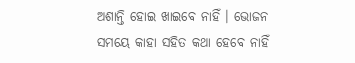ଅଶାନ୍ତି ହୋଇ ଖାଇବେ ନାହିଁ । ଭୋଜନ ସମୟେ କାହା ସହିତ କଥା ହେବେ ନାହିଁ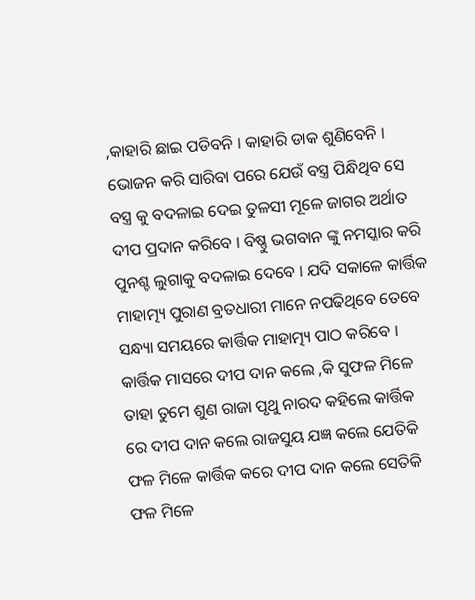,କାହାରି ଛାଇ ପଡିବନି । କାହାରି ଡାକ ଶୁଣିବେନି ।
ଭୋଜନ କରି ସାରିବା ପରେ ଯେଉଁ ବସ୍ତ୍ର ପିନ୍ଧିଥିବ ସେ ବସ୍ତ୍ର କୁ ବଦଳାଇ ଦେଇ ତୁଳସୀ ମୂଳେ ଜାଗର ଅର୍ଥାତ ଦୀପ ପ୍ରଦାନ କରିବେ । ବିଷ୍ଣୁ ଭଗବାନ ଙ୍କୁ ନମସ୍କାର କରି ପୁନଶ୍ଚ ଲୁଗାକୁ ବଦଳାଇ ଦେବେ । ଯଦି ସକାଳେ କାର୍ତ୍ତିକ ମାହାତ୍ମ୍ୟ ପୁରାଣ ବ୍ରତଧାରୀ ମାନେ ନପଢିଥିବେ ତେବେ ସନ୍ଧ୍ୟା ସମୟରେ କାର୍ତ୍ତିକ ମାହାତ୍ମ୍ୟ ପାଠ କରିବେ । କାର୍ତ୍ତିକ ମାସରେ ଦୀପ ଦାନ କଲେ ,କି ସୁଫଳ ମିଳେ ତାହା ତୁମେ ଶୁଣ ରାଜା ପୃଥୁ ନାରଦ କହିଲେ କାର୍ତ୍ତିକ ରେ ଦୀପ ଦାନ କଲେ ରାଜସୁୟ ଯଜ୍ଞ କଲେ ଯେତିକି ଫଳ ମିଳେ କାର୍ତ୍ତିକ କରେ ଦୀପ ଦାନ କଲେ ସେତିକି ଫଳ ମିଳେ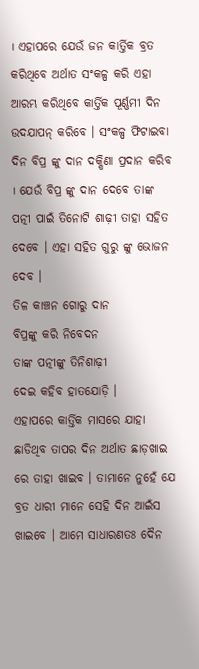। ଏହାପରେ ଯେଉଁ ଜନ କାର୍ତ୍ତିକ ବ୍ରତ କରିଥିବେ ଅର୍ଥାତ ସଂକଳ୍ପ କରି ଏହା ଆରମ୍ଭ କରିଥିବେ କାର୍ତ୍ତିକ ପୂର୍ଣ୍ଣମୀ ଦିନ ଉଦଯାପନ୍ କରିବେ । ସଂକଳ୍ପ ଫିଟାଇବା ଦିନ ବିପ୍ର ଙ୍କୁ ଦାନ ଦକ୍ଷିଣା ପ୍ରଦାନ କରିବ । ଯେଉଁ ବିପ୍ର ଙ୍କୁ ଦାନ ଦେବେ ତାଙ୍କ ପତ୍ନୀ ପାଇଁ ତିନୋଟି ଶାଢ଼ୀ ତାହା ସହିତ ଦେବେ । ଏହା ସହିତ ଗୁରୁ ଙ୍କୁ ଭୋଜନ ଦେବ ।
ତିଳ କାଞ୍ଚନ ଗୋରୁ ଦାନ
ବିପ୍ରଙ୍କୁ କରି ନିବେଦନ
ତାଙ୍କ ପତ୍ନୀଙ୍କୁ ତିନିଶାଢ଼ୀ
ଦେଇ କହିବ ହାତଯୋଡ଼ି ।
ଏହାପରେ କାର୍ତ୍ତିକ ମାସରେ ଯାହା ଛାଡିଥିବ ତାପର ଦିନ ଅର୍ଥାତ ଛାଡ଼ଖାଇ ରେ ତାହା ଖାଇବ । ତାମାନେ ନୁହେଁ ଯେ ବ୍ରତ ଧାରୀ ମାନେ ସେହି ଦିନ ଆଇଁସ ଖାଇବେ । ଆମେ ସାଧାରଣତଃ ଦୈନ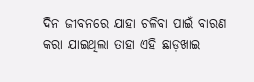ଦିନ ଜୀବନରେ ଯାହା ଚଳିବା ପାଇଁ ବାରଣ କରା ଯାଇଥିଲା ତାହା ଏହି ଛାଡ଼ଖାଇ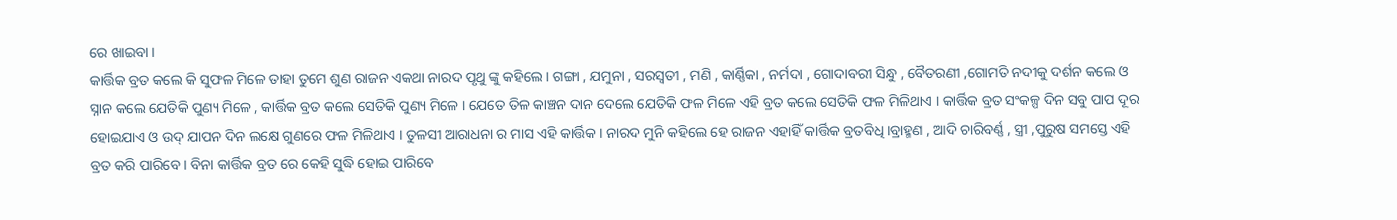ରେ ଖାଇବା ।
କାର୍ତ୍ତିକ ବ୍ରତ କଲେ କି ସୁଫଳ ମିଳେ ତାହା ତୁମେ ଶୁଣ ରାଜନ ଏକଥା ନାରଦ ପୃଥୁ ଙ୍କୁ କହିଲେ । ଗଙ୍ଗା , ଯମୁନା , ସରସ୍ୱତୀ , ମଣି , କାର୍ଣ୍ଣିକା , ନର୍ମଦା , ଗୋଦାବରୀ ସିନ୍ଧୁ , ବୈତରଣୀ ,ଗୋମତି ନଦୀକୁ ଦର୍ଶନ କଲେ ଓ ସ୍ନାନ କଲେ ଯେତିକି ପୁଣ୍ୟ ମିଳେ , କାର୍ତ୍ତିକ ବ୍ରତ କଲେ ସେତିକି ପୁଣ୍ୟ ମିଳେ । ଯେତେ ତିଳ କାଞ୍ଚନ ଦାନ ଦେଲେ ଯେତିକି ଫଳ ମିଳେ ଏହି ବ୍ରତ କଲେ ସେତିକି ଫଳ ମିଳିଥାଏ । କାର୍ତ୍ତିକ ବ୍ରତ ସଂକଳ୍ପ ଦିନ ସବୁ ପାପ ଦୂର ହୋଇଯାଏ ଓ ଉଦ୍ ଯାପନ ଦିନ ଲକ୍ଷେ ଗୁଣରେ ଫଳ ମିଳିଥାଏ । ତୁଳସୀ ଆରାଧନା ର ମାସ ଏହି କାର୍ତ୍ତିକ । ନାରଦ ମୁନି କହିଲେ ହେ ରାଜନ ଏହାହିଁ କାର୍ତ୍ତିକ ବ୍ରତବିଧି ।ବ୍ରାହ୍ମଣ , ଆଦି ଚାରିବର୍ଣ୍ଣ , ସ୍ତ୍ରୀ ,ପୁରୁଷ ସମସ୍ତେ ଏହି ବ୍ରତ କରି ପାରିବେ । ବିନା କାର୍ତ୍ତିକ ବ୍ରତ ରେ କେହି ସୁଦ୍ଧି ହୋଇ ପାରିବେ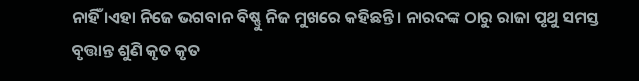ନାହିଁ ।ଏହା ନିଜେ ଭଗବାନ ବିଷ୍ଣୁ ନିଜ ମୁଖରେ କହିଛନ୍ତି । ନାରଦଙ୍କ ଠାରୁ ରାଜା ପୃଥୁ ସମସ୍ତ ବୃତ୍ତାନ୍ତ ଶୁଣି କୃତ କୃତ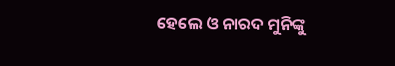ହେଲେ ଓ ନାରଦ ମୁନିଙ୍କୁ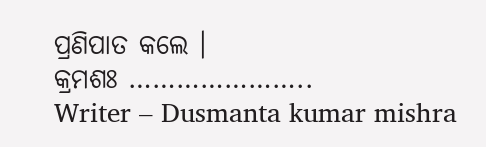ପ୍ରଣିପାତ କଲେ ।
କ୍ରମଶଃ …………………..
Writer – Dusmanta kumar mishra